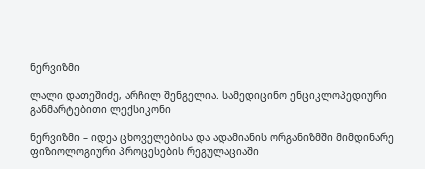ნერვიზმი

ლალი დათეშიძე, არჩილ შენგელია. სამედიცინო ენციკლოპედიური განმარტებითი ლექსიკონი

ნერვიზმი – იდეა ცხოველებისა და ადამიანის ორგანიზმში მიმდინარე ფიზიოლოგიური პროცესების რეგულაციაში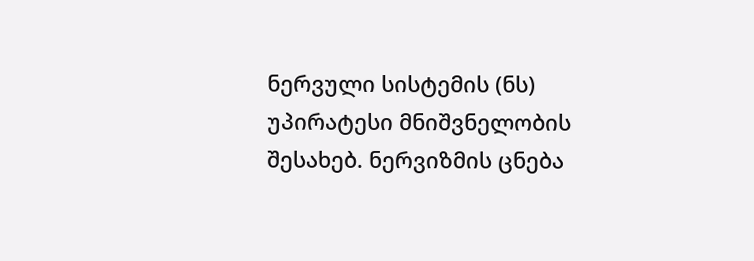ნერვული სისტემის (ნს) უპირატესი მნიშვნელობის შესახებ. ნერვიზმის ცნება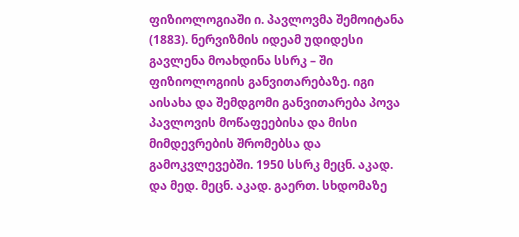ფიზიოლოგიაში ი. პავლოვმა შემოიტანა (1883). ნერვიზმის იდეამ უდიდესი გავლენა მოახდინა სსრკ – ში ფიზიოლოგიის განვითარებაზე. იგი აისახა და შემდგომი განვითარება პოვა პავლოვის მოწაფეებისა და მისი მიმდევრების შრომებსა და გამოკვლევებში. 1950 სსრკ მეცნ. აკად. და მედ. მეცნ. აკად. გაერთ. სხდომაზე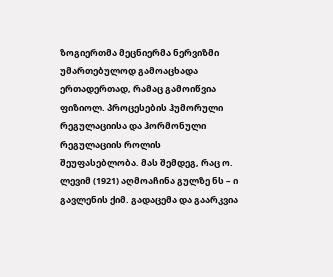ზოგიერთმა მეცნიერმა ნერვიზმი უმართებულოდ გამოაცხადა ერთადერთად, რამაც გამოიწვია ფიზიოლ. პროცესების ჰუმორული რეგულაციისა და ჰორმონული რეგულაციის როლის შეუფასებლობა. მას შემდეგ, რაც ო. ლევიმ (1921) აღმოაჩინა გულზე ნს – ი გავლენის ქიმ. გადაცემა და გაარკვია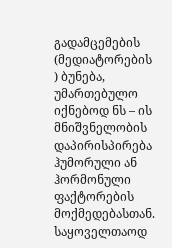გადამცემების (მედიატორების ) ბუნება, უმართებულო იქნებოდ ნს – ის მნიშვნელობის დაპირისპირება ჰუმორული ან ჰორმონული ფაქტორების მოქმედებასთან. საყოველთაოდ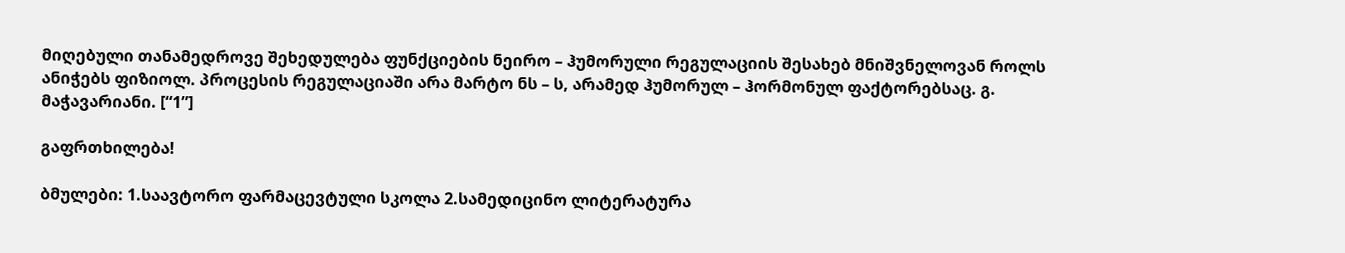მიღებული თანამედროვე შეხედულება ფუნქციების ნეირო – ჰუმორული რეგულაციის შესახებ მნიშვნელოვან როლს ანიჭებს ფიზიოლ. პროცესის რეგულაციაში არა მარტო ნს – ს, არამედ ჰუმორულ – ჰორმონულ ფაქტორებსაც. გ. მაჭავარიანი. [“1”]

გაფრთხილება!

ბმულები: 1.საავტორო ფარმაცევტული სკოლა 2.სამედიცინო ლიტერატურა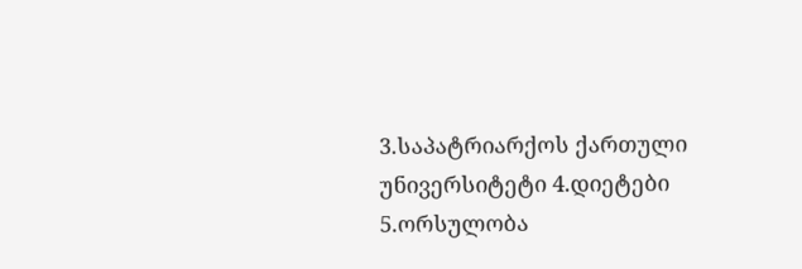3.საპატრიარქოს ქართული უნივერსიტეტი 4.დიეტები 5.ორსულობა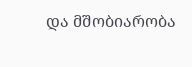და მშობიარობა